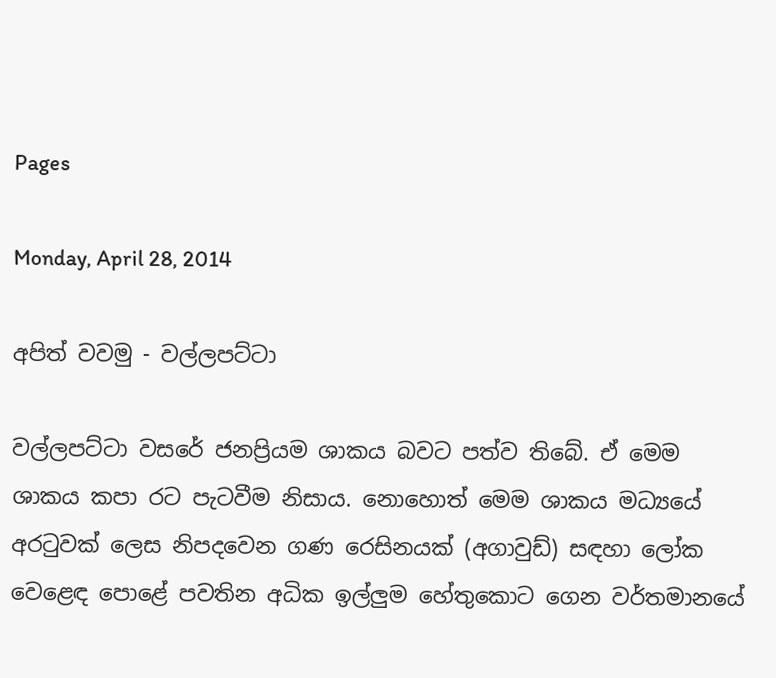Pages

Monday, April 28, 2014

අපිත් වවමු - වල්ලපට්‌ටා

වල්ලපට්‌ටා වසරේ ජනප්‍රියම ශාකය බවට පත්ව තිබේ. ඒ මෙම ශාකය කපා රට පැටවීම නිසාය. නොහොත් මෙම ශාකය මධ්‍යයේ අරටුවක්‌ ලෙස නිපදවෙන ගණ රෙසිනයක්‌ (අගාවුඩ්) සඳහා ලෝක වෙළෙඳ පොළේ පවතින අධික ඉල්ලුම හේතුකොට ගෙන වර්තමානයේ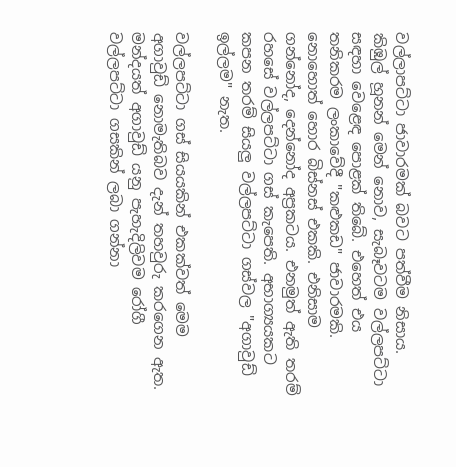වල්ලාපට්‌ටා ජාවාරමක්‌ බවට පත්වීම නිසාය. කිඹුල් හූනන් මෙන් නොව, සැබෑවටම වල්ලපට්‌ටා සඳහා වෙළෙඳ පොළක්‌ තිබේ. එහෙත් එය තනිකරම ලංකාවේදී "කළුකඩ" ජාවාරමකි. නොහොත් හොර බිස්‌නස්‌ එකකි. එනිසාම ගන්නෝද, දෙන්නෝද අප්‍රකටය. එනමුත් ඇති තරම් රහසේ වල්ලපට්‌ටා ගස්‌ කැපෙති. අභාග්‍යයකට කපන තරම් සියලු වල්ලපට්‌ටා ගස්‌වල "අගාවුඩ් ඉල්ලම" නැත.

වල්ලපට්‌ටා ගස්‌ සියයකින් එකක්‌වත් මෙම අගාවුඩ් නොමැතිබව දැන් තහවුරු කරගෙන ඇත. මන්දයත් අගාවුඩ් යනු පැහැදිලිවම රෝගී වල්ලපට්‌ටා ගසකින් ලබා ගන්නා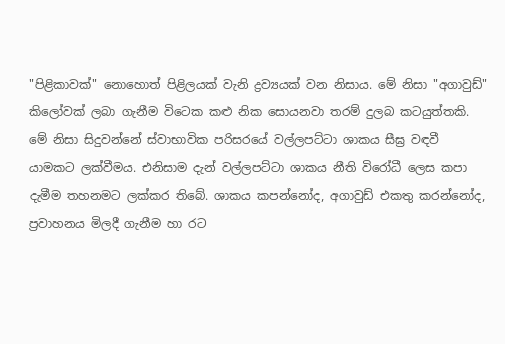"පිළිකාවක්‌" නොහොත් පිළිලයක්‌ වැනි ද්‍රව්‍යයක්‌ වන නිසාය. මේ නිසා "අගාවුඩ්" කිලෝවක්‌ ලබා ගැනීම විටෙක කළු නික සොයනවා තරම් දුලබ කටයුත්තකි. මේ නිසා සිදුවන්නේ ස්‌වාභාවික පරිසරයේ වල්ලපට්‌ටා ශාකය සීඝ්‍ර වඳවී යාමකට ලක්‌වීමය. එනිසාම දැන් වල්ලපට්‌ටා ශාකය නීති විරෝධී ලෙස කපා දැමීම තහනමට ලක්‌කර තිබේ. ශාකය කපන්නෝද, අගාවුඩ් එකතු කරන්නෝද, ප්‍රවාහනය මිලදී ගැනීම හා රට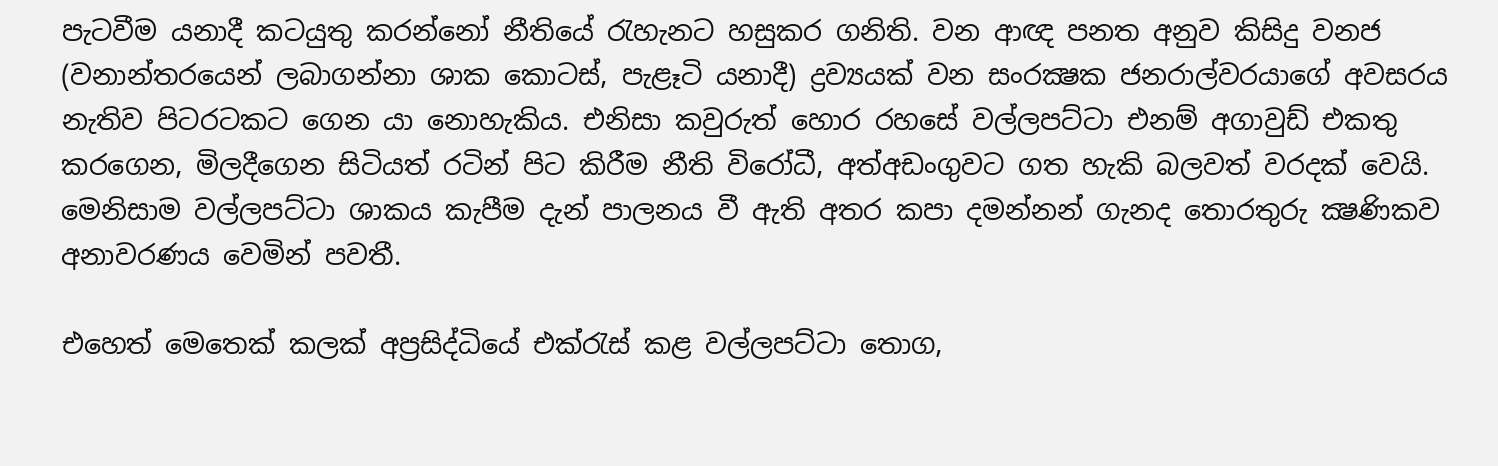පැටවීම යනාදී කටයුතු කරන්නෝ නීතියේ රැහැනට හසුකර ගනිති. වන ආඥ පනත අනුව කිසිදු වනජ (වනාන්තරයෙන් ලබාගන්නා ශාක කොටස්‌, පැළෑටි යනාදී) ද්‍රව්‍යයක්‌ වන සංරක්‍ෂක ජනරාල්වරයාගේ අවසරය නැතිව පිටරටකට ගෙන යා නොහැකිය. එනිසා කවුරුත් හොර රහසේ වල්ලපට්‌ටා එනම් අගාවුඩ් එකතු කරගෙන, මිලදීගෙන සිටියත් රටින් පිට කිරීම නීති විරෝධී, අත්අඩංගුවට ගත හැකි බලවත් වරදක්‌ වෙයි. මෙනිසාම වල්ලපට්‌ටා ශාකය කැපීම දැන් පාලනය වී ඇති අතර කපා දමන්නන් ගැනද තොරතුරු ක්‍ෂණිකව අනාවරණය වෙමින් පවතී.

එහෙත් මෙතෙක්‌ කලක්‌ අප්‍රසිද්ධියේ එක්‌රැස්‌ කළ වල්ලපට්‌ටා තොග,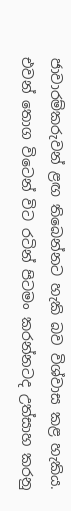ජාවාරම්කරුවන් ළඟ තිබෙන්නට හැකි බව විශ්වාස කළ හැකිය. එවන් තොග විටෙන් විට රටින් පිටමං කරන්නටද උත්සාහ කරනු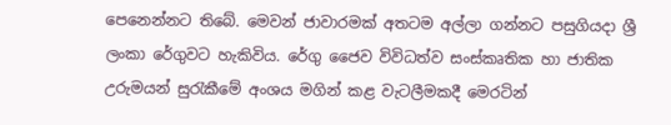පෙනෙන්නට තිබේ. මෙවන් ජාවාරමක්‌ අතටම අල්ලා ගන්නට පසුගියදා ශ්‍රී ලංකා රේගුවට හැකිවිය. රේගු ජෛව විවිධත්ව සංස්‌කෘතික හා ජාතික උරුමයන් සුරැකීමේ අංශය මගින් කළ වැටලීමකදී මෙරටින්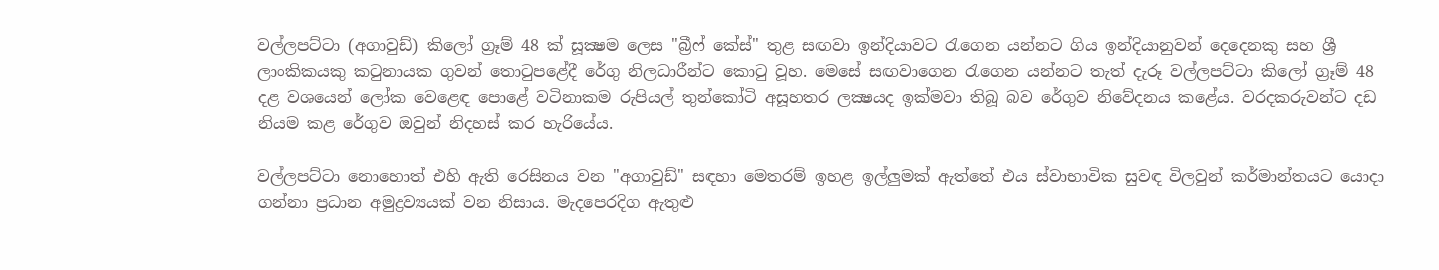වල්ලපට්‌ටා (අගාවුඩ්) කිලෝ ග්‍රෑම් 48 ක්‌ සූක්‍ෂම ලෙස "බ්‍රීෆ් කේස්‌" තුළ සඟවා ඉන්දියාවට රැගෙන යන්නට ගිය ඉන්දියානුවන් දෙදෙනකු සහ ශ්‍රී ලාංකිකයකු කටුනායක ගුවන් තොටුපළේදී රේගු නිලධාරීන්ට කොටු වූහ. මෙසේ සඟවාගෙන රැගෙන යන්නට තැත් දැරූ වල්ලපට්‌ටා කිලෝ ග්‍රෑම් 48 දළ වශයෙන් ලෝක වෙළෙඳ පොළේ වටිනාකම රුපියල් තුන්කෝටි අසූහතර ලක්‍ෂයද ඉක්‌මවා තිබූ බව රේගුව නිවේදනය කළේය. වරදකරුවන්ට දඩ නියම කළ රේගුව ඔවුන් නිදහස්‌ කර හැරියේය.

වල්ලපට්‌ටා නොහොත් එහි ඇති රෙසිනය වන "අගාවුඩ්" සඳහා මෙතරම් ඉහළ ඉල්ලුමක්‌ ඇත්තේ එය ස්‌වාභාවික සුවඳ විලවුන් කර්මාන්තයට යොදා ගන්නා ප්‍රධාන අමුද්‍රව්‍යයක්‌ වන නිසාය. මැදපෙරදිග ඇතුළු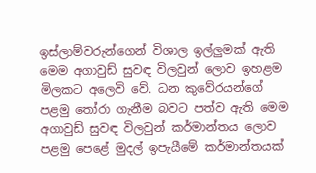ඉස්‌ලාම්වරුන්ගෙන් විශාල ඉල්ලුමක්‌ ඇති මෙම අගාවුඩ් සුවඳ විලවුන් ලොව ඉහළම මිලකට අලෙවි වේ. ධන කුවේරයන්ගේ පළමු තෝරා ගැනීම බවට පත්ව ඇති මෙම අගාවුඩ් සුවඳ විලවුන් කර්මාන්තය ලොව පළමු පෙළේ මුදල් ඉපැයීමේ කර්මාන්තයක්‌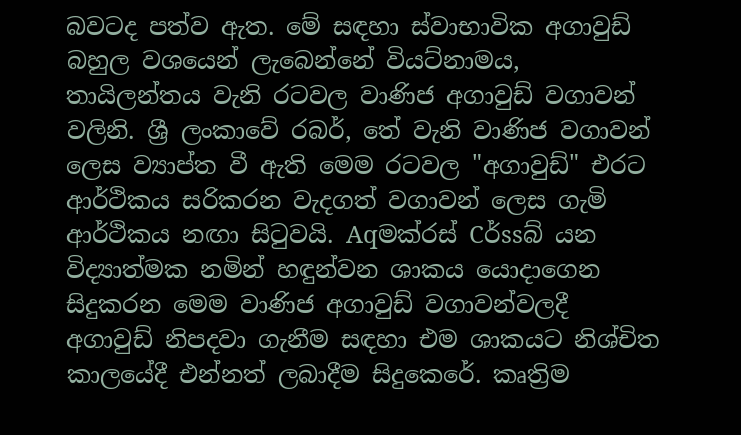බවටද පත්ව ඇත. මේ සඳහා ස්‌වාභාවික අගාවුඩ් බහුල වශයෙන් ලැබෙන්නේ වියට්‌නාමය, තායිලන්තය වැනි රටවල වාණිජ අගාවුඩ් වගාවන් වලිනි. ශ්‍රී ලංකාවේ රබර්, තේ වැනි වාණිජ වගාවන් ලෙස ව්‍යාප්ත වී ඇති මෙම රටවල "අගාවුඩ්" එරට ආර්ථිකය සරිකරන වැදගත් වගාවන් ලෙස ගැමි ආර්ථිකය නඟා සිටුවයි. Aqමක්‌රස්‌ Cර්ssබ් යන විද්‍යාත්මක නමින් හඳුන්වන ශාකය යොදාගෙන සිදුකරන මෙම වාණිජ අගාවුඩ් වගාවන්වලදී අගාවුඩ් නිපදවා ගැනීම සඳහා එම ශාකයට නිශ්චිත කාලයේදී එන්නත් ලබාදීම සිදුකෙරේ. කෘත්‍රිම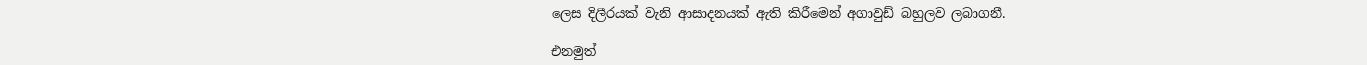ලෙස දිලීරයක්‌ වැනි ආසාදනයක්‌ ඇති කිරීමෙන් අගාවුඩ් බහුලව ලබාගනී.

එනමුත්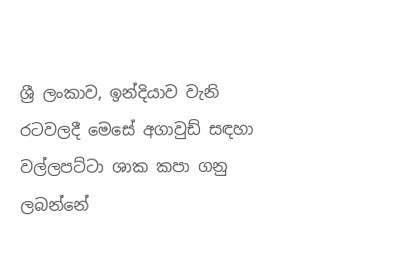ශ්‍රී ලංකාව, ඉන්දියාව වැනි රටවලදී මෙසේ අගාවුඩ් සඳහා වල්ලපට්‌ටා ශාක කපා ගනු ලබන්නේ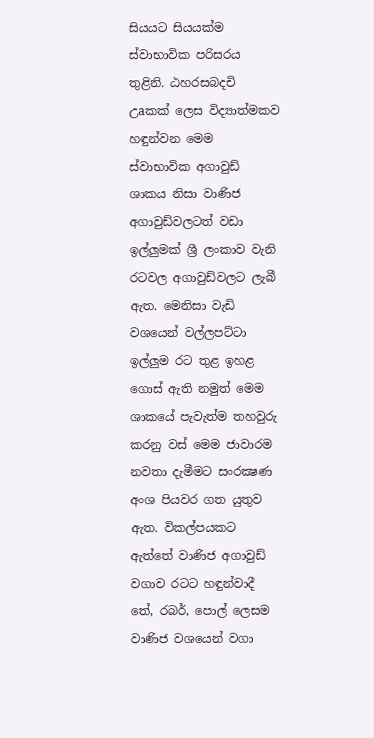සියයට සියයක්‌ම ස්‌වාභාවික පරිසරය තුළිනි. ඨහරසබදචි උaකක්‌ ලෙස විද්‍යාත්මකව හඳුන්වන මෙම ස්‌වාභාවික අගාවුඩ් ශාකය නිසා වාණිජ අගාවුඩ්වලටත් වඩා ඉල්ලුමක්‌ ශ්‍රී ලංකාව වැනි රටවල අගාවුඩ්වලට ලැබී ඇත. මෙනිසා වැඩි වශයෙන් වල්ලපට්‌ටා ඉල්ලුම රට තුළ ඉහළ ගොස්‌ ඇති නමුත් මෙම ශාකයේ පැවැත්ම තහවුරු කරනු වස්‌ මෙම ජාවාරම නවතා දැමීමට සංරක්‍ෂණ අංශ පියවර ගත යුතුව ඇත. විකල්පයකට ඇත්තේ වාණිජ අගාවුඩ් වගාව රටට හඳුන්වාදී තේ, රබර්, පොල් ලෙසම වාණිජ වශයෙන් වගා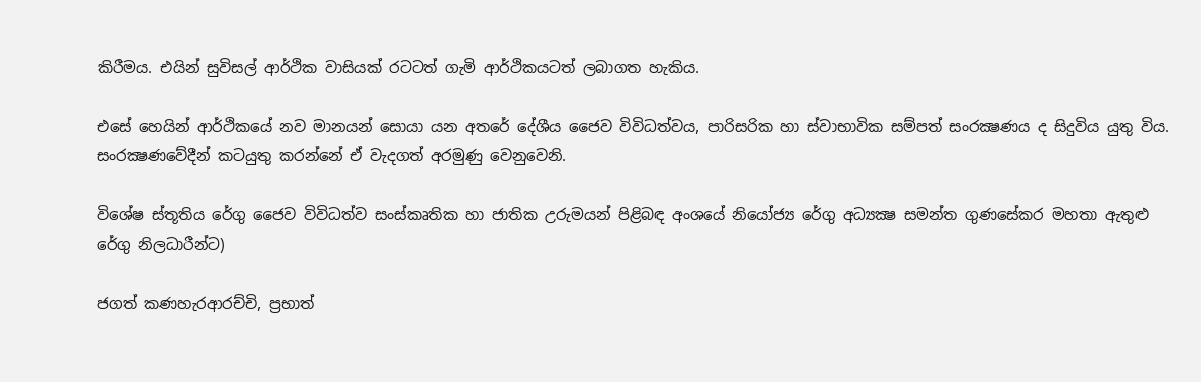කිරීමය. එයින් සුවිසල් ආර්ථික වාසියක්‌ රටටත් ගැමි ආර්ථිකයටත් ලබාගත හැකිය.

එසේ හෙයින් ආර්ථිකයේ නව මානයන් සොයා යන අතරේ දේශීය ජෛව විවිධත්වය, පාරිසරික හා ස්‌වාභාවික සම්පත් සංරක්‍ෂණය ද සිදුවිය යුතු විය. සංරක්‍ෂණවේදීන් කටයුතු කරන්නේ ඒ වැදගත් අරමුණු වෙනුවෙනි.

විශේෂ ස්‌තූතිය රේගු ජෛව විවිධත්ව සංස්‌කෘතික හා ජාතික උරුමයන් පිළිබඳ අංශයේ නියෝජ්‍ය රේගු අධ්‍යක්‍ෂ සමන්ත ගුණසේකර මහතා ඇතුළු රේගු නිලධාරීන්ට)

ජගත් කණහැරආරච්චි, ප්‍රභාත්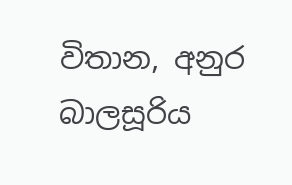විතාන, අනුර බාලසූරිය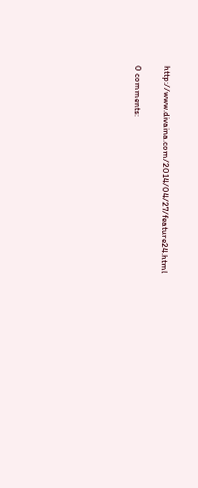http://www.divaina.com/2014/04/27/feature24.html

0 comments: